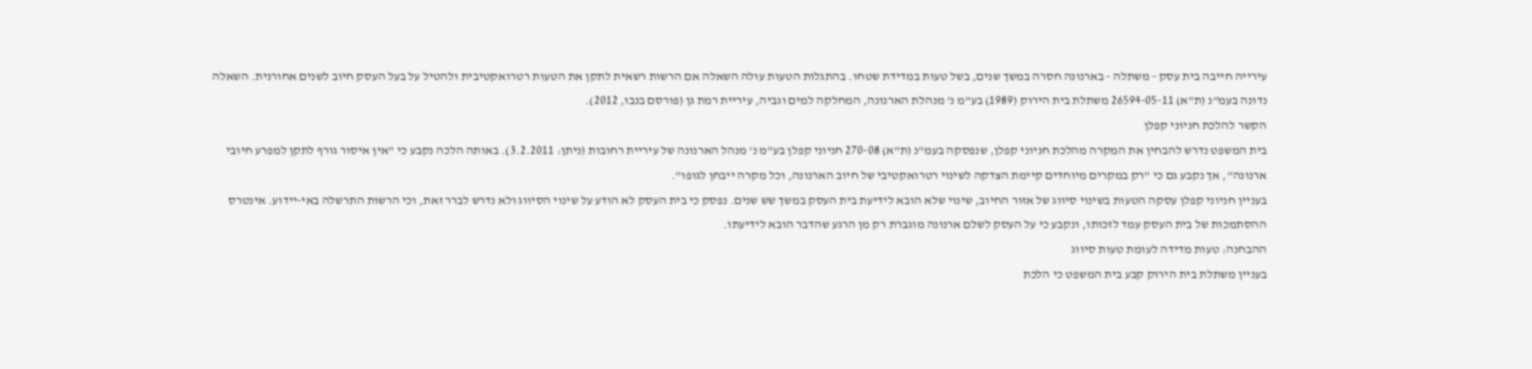עירייה חייבה בית עסק - משתלה - בארנונה חסרה במשך שנים, בשל טעות במדידת שטחו. בהתגלות הטעות עולה השאלה אם הרשות רשאית לתקן את הטעות רטרואקטיבית ולהטיל על בעל העסק חיוב לשנים אחורנית. השאלה נדונה בעמ"נ (ת"א) 26594-05-11 משתלת בית הירוק (1989) בע"מ נ' מנהלת הארנונה, המחלקה למים וגביה, עיריית רמת גן (פורסם בנבו, 2012).
הקשר להלכת חניוני קפלן
בית המשפט נדרש להבחין את המקרה מהלכת חניוני קפלן, שנפסקה בעמ"נ (ת"א) 270-08 חניוני קפלן בע"מ נ' מנהל הארנונה של עיריית רחובות (ניתן: 3.2.2011). באותה הלכה נקבע כי "אין איסור גורף לתקן למפרע חיובי ארנונה", אך נקבע גם כי "רק במקרים מיוחדים קיימת הצדקה לשינוי רטרואקטיבי של חיוב הארנונה, וכל מקרה ייבחן לגופו".
בעניין חניוני קפלן עסקה הטעות בשינוי סיווג של אזור החיוב, שינוי שלא הובא לידיעת בית העסק במשך שש שנים. נפסק כי בית העסק לא הודע על שינוי הסיווג ולא נדרש לברר זאת, וכי הרשות התרשלה באי-יידוע. אינטרס ההסתמכות של בית העסק עמד לזכותו, ונקבע כי על העסק לשלם ארנונה מוגברת רק מן הרגע שהדבר הובא לידיעתו.
ההבחנה: טעות מדידה לעומת טעות סיווג
בעניין משתלת בית הירוק קבע בית המשפט כי הלכת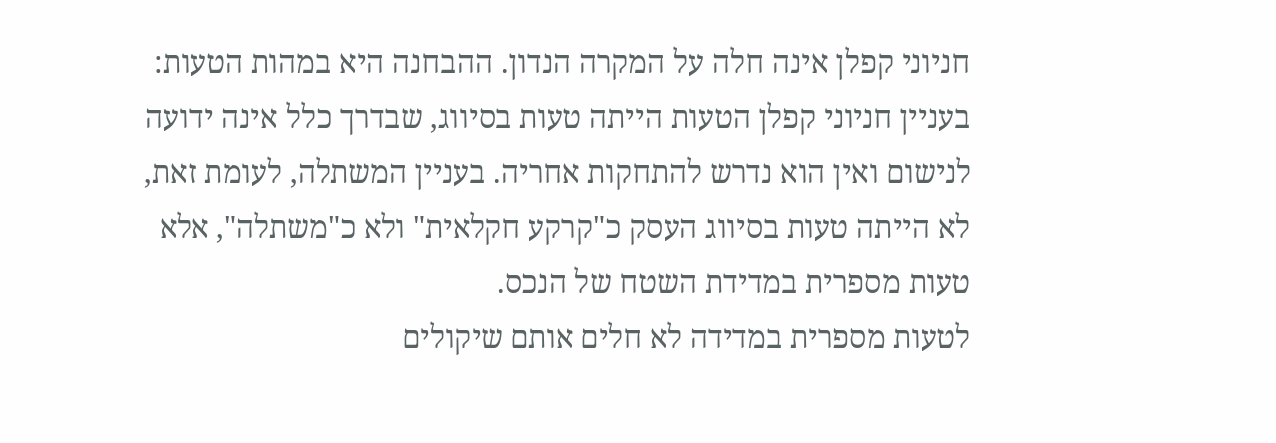חניוני קפלן אינה חלה על המקרה הנדון. ההבחנה היא במהות הטעות: בעניין חניוני קפלן הטעות הייתה טעות בסיווג, שבדרך כלל אינה ידועה לנישום ואין הוא נדרש להתחקות אחריה. בעניין המשתלה, לעומת זאת, לא הייתה טעות בסיווג העסק כ"קרקע חקלאית" ולא כ"משתלה", אלא טעות מספרית במדידת השטח של הנכס.
לטעות מספרית במדידה לא חלים אותם שיקולים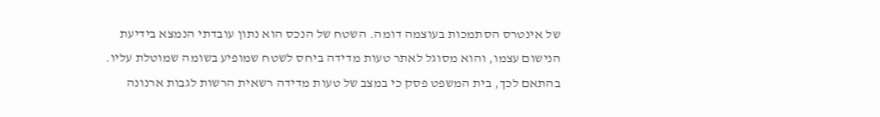של אינטרס הסתמכות בעוצמה דומה. השטח של הנכס הוא נתון עובדתי הנמצא בידיעת הנישום עצמו, והוא מסוגל לאתר טעות מדידה ביחס לשטח שמופיע בשומה שמוטלת עליו. בהתאם לכך, בית המשפט פסק כי במצב של טעות מדידה רשאית הרשות לגבות ארנונה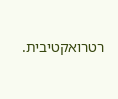רטרואקטיבית.